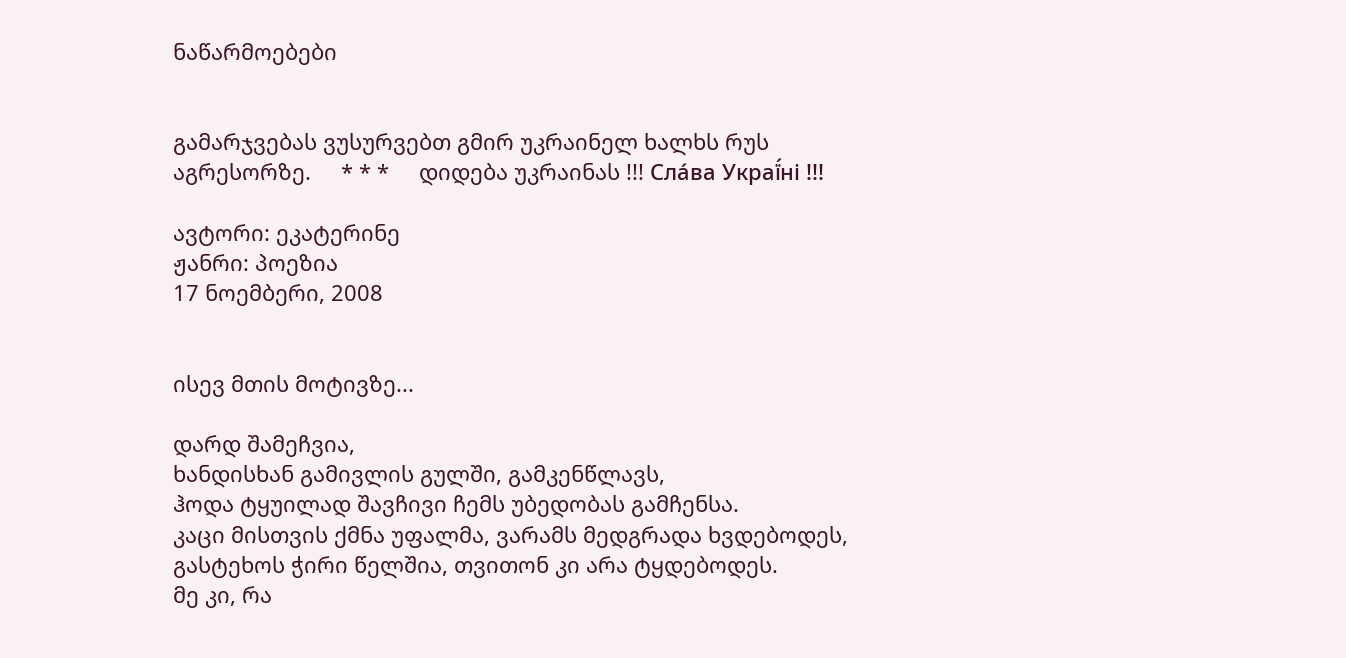ნაწარმოებები


გამარჯვებას ვუსურვებთ გმირ უკრაინელ ხალხს რუს აგრესორზე.     * * *     დიდება უკრაინას !!! Сла́ва Украї́ні !!!

ავტორი: ეკატერინე
ჟანრი: პოეზია
17 ნოემბერი, 2008


ისევ მთის მოტივზე...

დარდ შამეჩვია,
ხანდისხან გამივლის გულში, გამკენწლავს,
ჰოდა ტყუილად შავჩივი ჩემს უბედობას გამჩენსა.
კაცი მისთვის ქმნა უფალმა, ვარამს მედგრადა ხვდებოდეს,
გასტეხოს ჭირი წელშია, თვითონ კი არა ტყდებოდეს.
მე კი, რა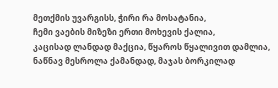მეთქმის უვარგისს, ჭირი რა მოსატანია,
ჩემი ვაების მიზეზი ერთი მოხევის ქალია,
კაცისად ლანდად მაქცია, წყაროს წყალივით დამლია,
ნაწნავ მესროლა ქამანდად, მაჯას ბორკილად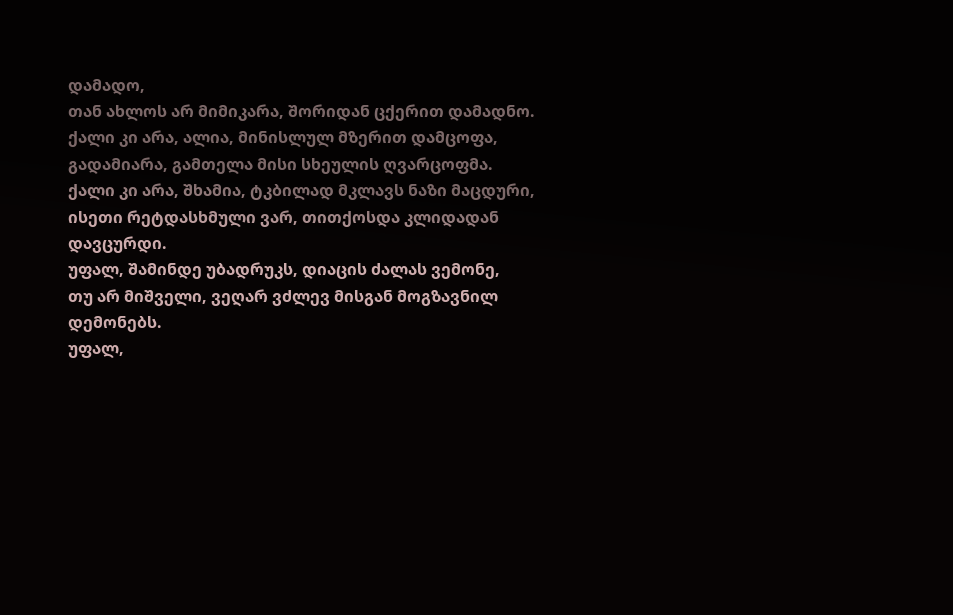დამადო,
თან ახლოს არ მიმიკარა, შორიდან ცქერით დამადნო.
ქალი კი არა, ალია, მინისლულ მზერით დამცოფა,
გადამიარა, გამთელა მისი სხეულის ღვარცოფმა.
ქალი კი არა, შხამია, ტკბილად მკლავს ნაზი მაცდური,
ისეთი რეტდასხმული ვარ, თითქოსდა კლიდადან დავცურდი.
უფალ, შამინდე უბადრუკს, დიაცის ძალას ვემონე,
თუ არ მიშველი, ვეღარ ვძლევ მისგან მოგზავნილ დემონებს.
უფალ,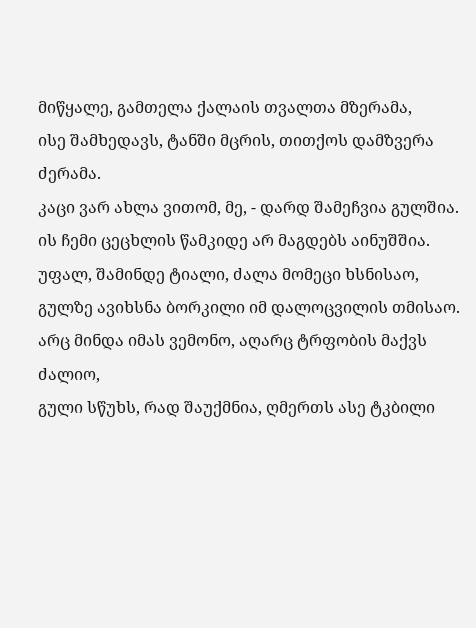მიწყალე, გამთელა ქალაის თვალთა მზერამა,
ისე შამხედავს, ტანში მცრის, თითქოს დამზვერა ძერამა.
კაცი ვარ ახლა ვითომ, მე, - დარდ შამეჩვია გულშია.
ის ჩემი ცეცხლის წამკიდე არ მაგდებს აინუშშია.
უფალ, შამინდე ტიალი, ძალა მომეცი ხსნისაო,
გულზე ავიხსნა ბორკილი იმ დალოცვილის თმისაო.
არც მინდა იმას ვემონო, აღარც ტრფობის მაქვს ძალიო,
გული სწუხს, რად შაუქმნია, ღმერთს ასე ტკბილი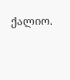ქალიო.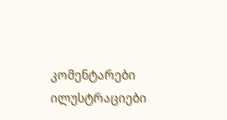კომენტარები ილუსტრაციები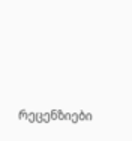რეცენზიები